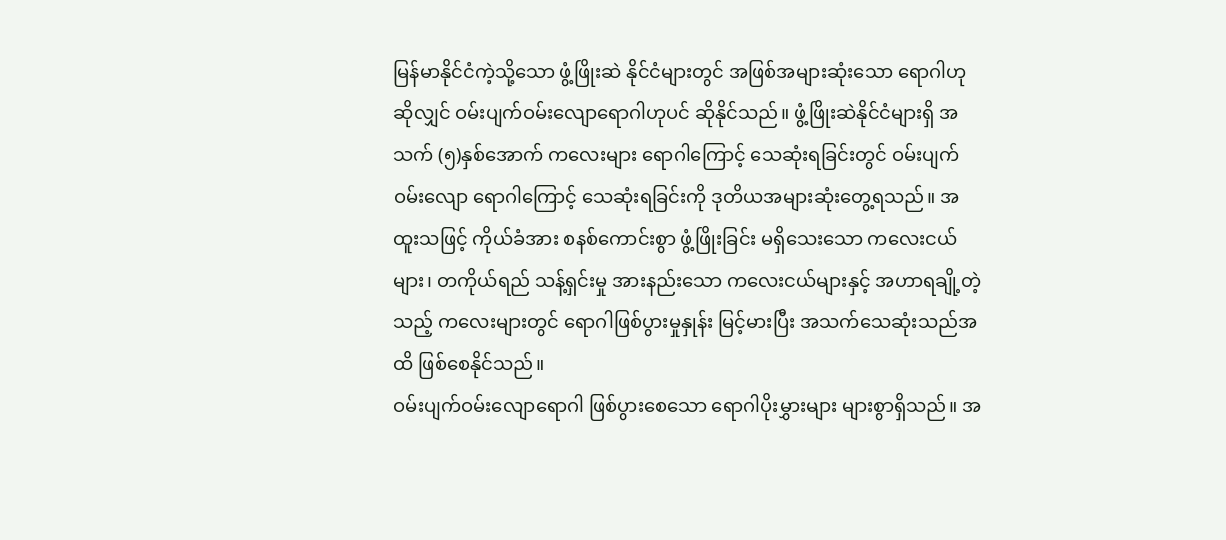မြန်မာနိုင်ငံကဲ့သို့သော ဖွံ့ဖြိုးဆဲ နိုင်ငံများတွင် အဖြစ်အများဆုံးသော ရောဂါဟု ဆိုလျှင် ဝမ်းပျက်ဝမ်းလျောရောဂါဟုပင် ဆိုနိုင်သည်။ ဖွံ့ဖြိုးဆဲနိုင်ငံများရှိ အသက် (၅)နှစ်အောက် ကလေးများ ရောဂါကြောင့် သေဆုံးရခြင်းတွင် ဝမ်းပျက်ဝမ်းလျော ရောဂါကြောင့် သေဆုံးရခြင်းကို ဒုတိယအများဆုံးတွေ့ရသည်။ အထူးသဖြင့် ကိုယ်ခံအား စနစ်ကောင်းစွာ ဖွံ့ဖြိုးခြင်း မရှိသေးသော ကလေးငယ်များ၊ တကိုယ်ရည် သန့်ရှင်းမှု အားနည်းသော ကလေးငယ်များနှင့် အဟာရချို့တဲ့သည့် ကလေးများတွင် ရောဂါဖြစ်ပွားမှုနှုန်း မြင့်မားပြီး အသက်သေဆုံးသည်အထိ ဖြစ်စေနိုင်သည်။
ဝမ်းပျက်ဝမ်းလျောရောဂါ ဖြစ်ပွားစေသော ရောဂါပိုးမွှားများ များစွာရှိသည်။ အ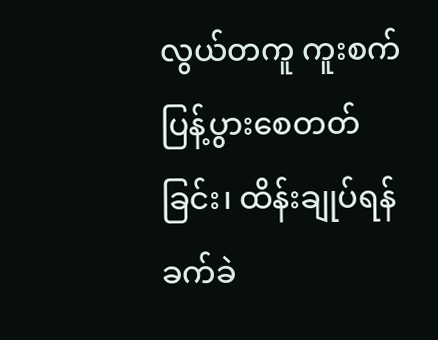လွယ်တကူ ကူးစက်ပြန့်ပွားစေတတ်ခြင်း၊ ထိန်းချုပ်ရန် ခက်ခဲ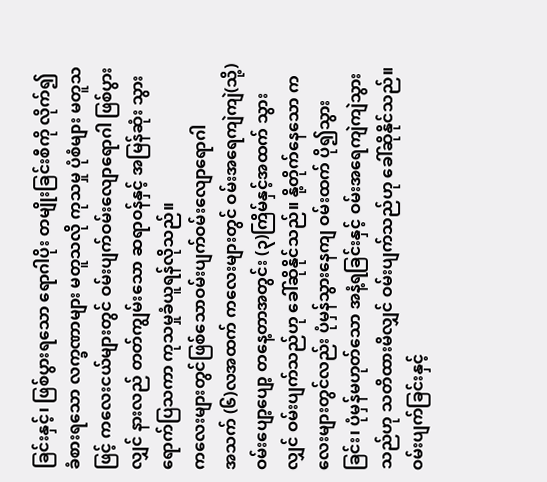ခြင်းနှင့်၊ ဖြစ်ပွားရသော ရောဂါပိုး တမျိုးခြင်းစီကို လိုက်၍ ခံစားရသော လက္ခဏာများ မတူသလို ကုသမှု ပုံစံများ မတူသဖြင့် ကလေးငယ်များတွင် ဝမ်းပျက်ဝမ်းလျောရောဂါ ဖြစ်ပွားလျှင် နားလည် တတ်ကျွမ်းသော ဆရာဝန်နှင့် အမြန်ဆုံး သွားရောက်ပြသကာ ကုသမှုခံယူရန်လိုသည်။
ကလေးများတွင်ဖြစ်သောဝမ်းပျက်ဝမ်းလျောရောဂါ
အသက် (၆)လအထက် ကလေးများတွင် ဝမ်းအရေကျဲကျဲ(သို့)ဝမ်းပျော့ပျော့ တနေ့တာအတွင်း (၃)ကြိမ်နှင့်အထက် သွားလျှင် ဝမ်းပျက်သည်ဟု ခေါ်ဆိုနိုင်သည်။ နို့တိုက်နေသော ကလေးများတွင်လည်း ပုံမှန်သွားနေကျ ဝမ်းထက် ပို၍သွားခြင်း၊ ပုံမှန်မဟုတ်သော အနံ့ရခြင်းနှင့် ဝမ်းအရေကျဲကျဲသွားသည်ဟု သတိထားမိလျှင် ဝမ်းပျက်သည်ဟု ခေါ်ဆိုနိုင်သည်။ ဝမ်းပျက်ခြင်းနှင့်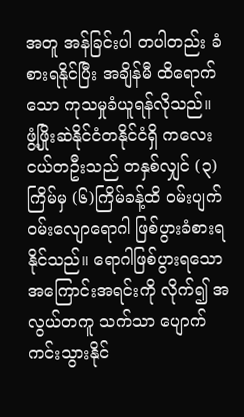အတူ အန်ခြင်းပါ တပါတည်း ခံစားရနိုင်ပြီး အချိန်မီ ထိရောက်သော ကုသမှုခံယူရန်လိုသည်။
ဖွံ့ဖြိုးဆဲနိုင်ငံတနိုင်ငံရှိ ကလေးငယ်တဦးသည် တနှစ်လျှင် (၃)ကြိမ်မှ (၆)ကြိမ်ခန့်ထိ ဝမ်းပျက်ဝမ်းလျောရောဂါ ဖြစ်ပွားခံစားရနိုင်သည်။ ရောဂါဖြစ်ပွားရသော အကြောင်းအရင်းကို လိုက်၍ အလွယ်တကူ သက်သာ ပျောက်ကင်းသွားနိုင်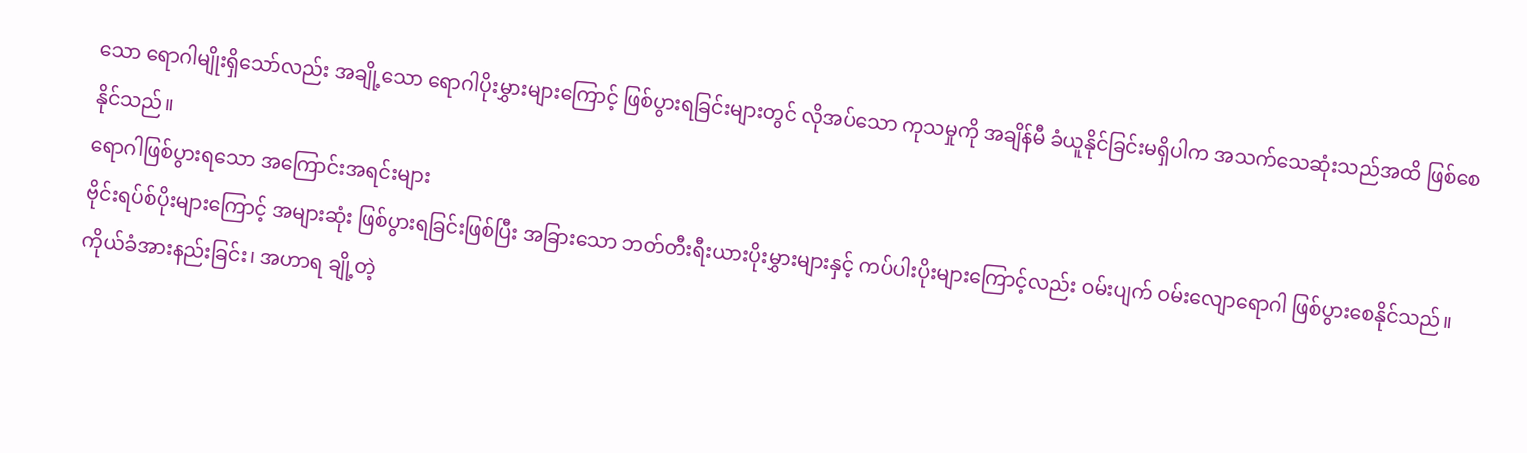သော ရောဂါမျိုးရှိသော်လည်း အချို့သော ရောဂါပိုးမွှားများကြောင့် ဖြစ်ပွားရခြင်းများတွင် လိုအပ်သော ကုသမှုကို အချိန်မီ ခံယူနိုင်ခြင်းမရှိပါက အသက်သေဆုံးသည်အထိ ဖြစ်စေနိုင်သည်။
ရောဂါဖြစ်ပွားရသော အကြောင်းအရင်းများ
ဗိုင်းရပ်စ်ပိုးများကြောင့် အများဆုံး ဖြစ်ပွားရခြင်းဖြစ်ပြီး အခြားသော ဘတ်တီးရီးယားပိုးမွှားများနှင့် ကပ်ပါးပိုးများကြောင့်လည်း ဝမ်းပျက် ဝမ်းလျောရောဂါ ဖြစ်ပွားစေနိုင်သည်။ကိုယ်ခံအားနည်းခြင်း၊ အဟာရ ချို့တဲ့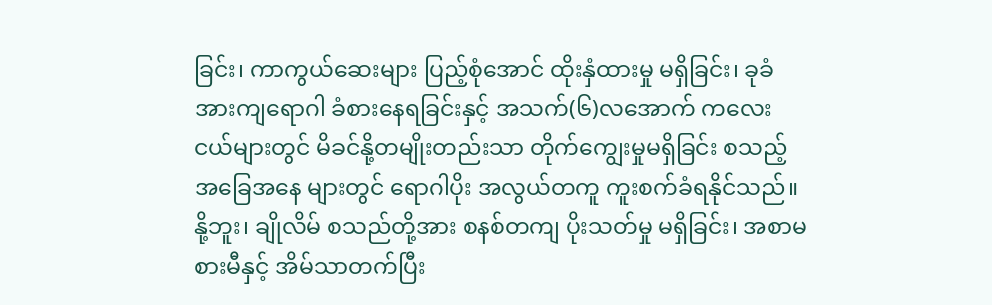ခြင်း၊ ကာကွယ်ဆေးများ ပြည့်စုံအောင် ထိုးနှံထားမှု မရှိခြင်း၊ ခုခံအားကျရောဂါ ခံစားနေရခြင်းနှင့် အသက်(၆)လအောက် ကလေးငယ်များတွင် မိခင်နို့တမျိုးတည်းသာ တိုက်ကျွေးမှုမရှိခြင်း စသည့် အခြေအနေ များတွင် ရောဂါပိုး အလွယ်တကူ ကူးစက်ခံရနိုင်သည်။
နို့ဘူး၊ ချိုလိမ် စသည်တို့အား စနစ်တကျ ပိုးသတ်မှု မရှိခြင်း၊ အစာမစားမီနှင့် အိမ်သာတက်ပြီး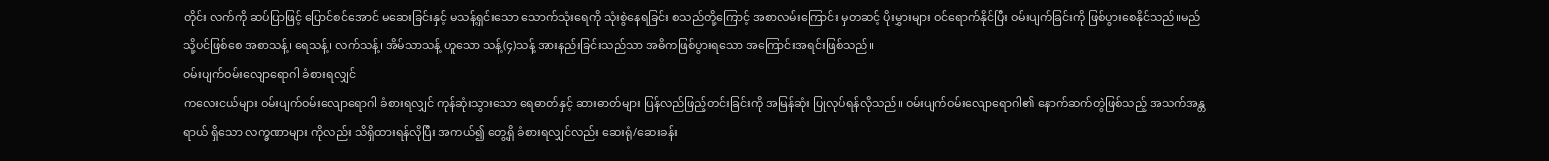တိုင်း လက်ကို ဆပ်ပြာဖြင့် ပြောင်စင်အောင် မဆေးခြင်းနှင့် မသန့်ရှင်းသော သောက်သုံးရေကို သုံးစွဲနေရခြင်း စသည်တို့ကြောင့် အစာလမ်းကြောင်း မှတဆင့် ပိုးမွှားများ ဝင်ရောက်နိုင်ပြီး ဝမ်းပျက်ခြင်းကို ဖြစ်ပွားစေနိုင်သည်။မည်သို့ပင်ဖြစ်စေ အစာသန့်၊ ရေသန့်၊ လက်သန့်၊ အိမ်သာသန့် ဟူသော သန့်(၄)သန့် အားနည်းခြင်းသည်သာ အဓိကဖြစ်ပွားရသော အကြောင်းအရင်းဖြစ်သည်။
ဝမ်းပျက်ဝမ်းလျောရောဂါ ခံစားရလျှင်
ကလေးငယ်များ ဝမ်းပျက်ဝမ်းလျောရောဂါ ခံစားရလျှင် ကုန်ဆုံးသွားသော ရေဓာတ်နှင့် ဆားဓာတ်များ ပြန်လည်ဖြည့်တင်းခြင်းကို အမြန်ဆုံး ပြုလုပ်ရန်လိုသည်။ ဝမ်းပျက်ဝမ်းလျောရောဂါ၏ နောက်ဆက်တွဲဖြစ်သည့် အသက်အန္တရာယ် ရှိသော လက္ခဏာများ ကိုလည်း သိရှိထားရန်လိုပြီး အကယ်၍ တွေ့ရှိ ခံစားရလျှင်လည်း ဆေးရုံ/ဆေးခန်း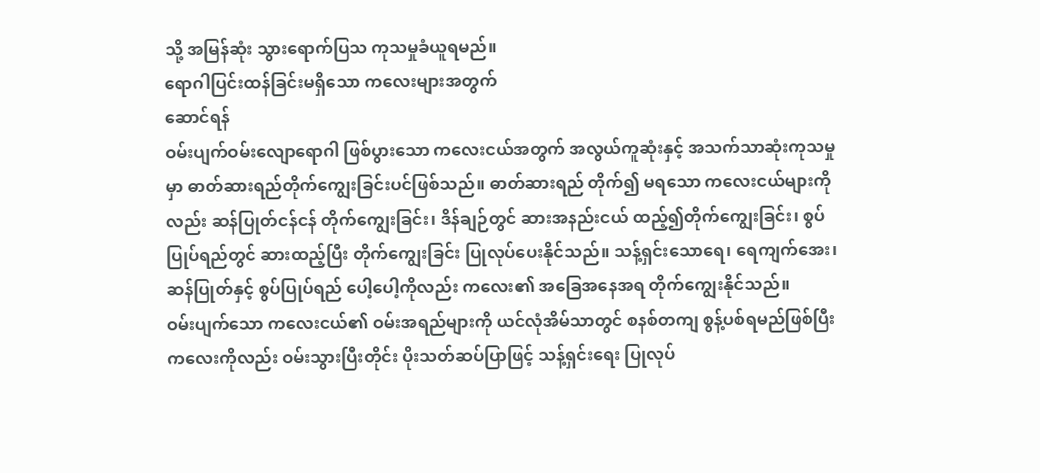သို့ အမြန်ဆုံး သွားရောက်ပြသ ကုသမှုခံယူရမည်။
ရောဂါပြင်းထန်ခြင်းမရှိသော ကလေးများအတွက်
ဆောင်ရန်
ဝမ်းပျက်ဝမ်းလျောရောဂါ ဖြစ်ပွားသော ကလေးငယ်အတွက် အလွယ်ကူဆုံးနှင့် အသက်သာဆုံးကုသမှုမှာ ဓာတ်ဆားရည်တိုက်ကျွေးခြင်းပင်ဖြစ်သည်။ ဓာတ်ဆားရည် တိုက်၍ မရသော ကလေးငယ်များကိုလည်း ဆန်ပြုတ်ငန်ငန် တိုက်ကျွေးခြင်း၊ ဒိန်ချဉ်တွင် ဆားအနည်းငယ် ထည့်၍တိုက်ကျွေးခြင်း၊ စွပ်ပြုပ်ရည်တွင် ဆားထည့်ပြီး တိုက်ကျွေးခြင်း ပြုလုပ်ပေးနိုင်သည်။ သန့်ရှင်းသောရေ၊ ရေကျက်အေး၊ ဆန်ပြုတ်နှင့် စွပ်ပြုပ်ရည် ပေါ့ပေါ့ကိုလည်း ကလေး၏ အခြေအနေအရ တိုက်ကျွေးနိုင်သည်။
ဝမ်းပျက်သော ကလေးငယ်၏ ဝမ်းအရည်များကို ယင်လုံအိမ်သာတွင် စနစ်တကျ စွန့်ပစ်ရမည်ဖြစ်ပြီး ကလေးကိုလည်း ဝမ်းသွားပြီးတိုင်း ပိုးသတ်ဆပ်ပြာဖြင့် သန့်ရှင်းရေး ပြုလုပ်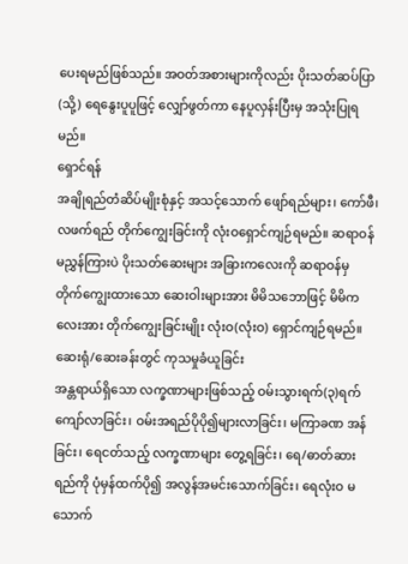ပေးရမည်ဖြစ်သည်။ အဝတ်အစားများကိုလည်း ပိုးသတ်ဆပ်ပြာ (သို့) ရေနွေးပူပူဖြင့် လျှော်ဖွတ်ကာ နေပူလှန်းပြီးမှ အသုံးပြုရမည်။
ရှောင်ရန်
အချိုရည်တံဆိပ်မျိုးစုံနှင့် အသင့်သောက် ဖျော်ရည်များ၊ ကော်ဖီ၊ လဖက်ရည် တိုက်ကျွေးခြင်းကို လုံးဝရှောင်ကျဉ်ရမည်။ ဆရာဝန်မညွှန်ကြားပဲ ပိုးသတ်ဆေးများ အခြားကလေးကို ဆရာဝန်မှ တိုက်ကျွေးထားသော ဆေးဝါးများအား မိမိသဘောဖြင့် မိမိကလေးအား တိုက်ကျွေးခြင်းမျိုး လုံးဝ(လုံးဝ) ရှောင်ကျဉ်ရမည်။
ဆေးရုံ/ဆေးခန်းတွင် ကုသမှုခံယူခြင်း
အန္တရာယ်ရှိသော လက္ခဏာများဖြစ်သည့် ဝမ်းသွားရက်(၃)ရက်ကျော်လာခြင်း၊ ဝမ်းအရည်ပိုပို၍များလာခြင်း၊ မကြာခဏ အန်ခြင်း၊ ရေငတ်သည့် လက္ခဏာများ တွေ့ရခြင်း၊ ရေ/ဓာတ်ဆားရည်ကို ပုံမှန်ထက်ပို၍ အလွန်အမင်းသောက်ခြင်း၊ ရေလုံးဝ မသောက်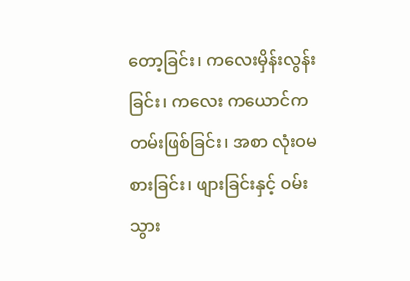တော့ခြင်း၊ ကလေးမှိန်းလွန်းခြင်း၊ ကလေး ကယောင်ကတမ်းဖြစ်ခြင်း၊ အစာ လုံးဝမစားခြင်း၊ ဖျားခြင်းနှင့် ဝမ်းသွား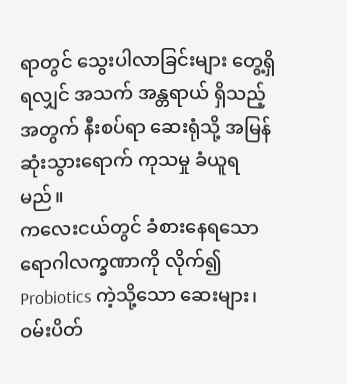ရာတွင် သွေးပါလာခြင်းများ တွေ့ရှိရလျှင် အသက် အန္တရာယ် ရှိသည့်အတွက် နီးစပ်ရာ ဆေးရုံသို့ အမြန်ဆုံးသွားရောက် ကုသမှု ခံယူရမည်။
ကလေးငယ်တွင် ခံစားနေရသော ရောဂါလက္ခဏာကို လိုက်၍ Probiotics ကဲ့သို့သော ဆေးများ၊ ဝမ်းပိတ်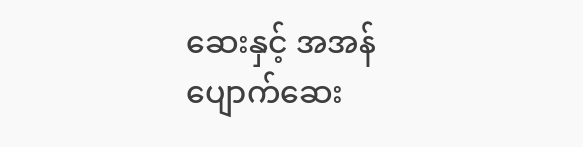ဆေးနှင့် အအန် ပျောက်ဆေး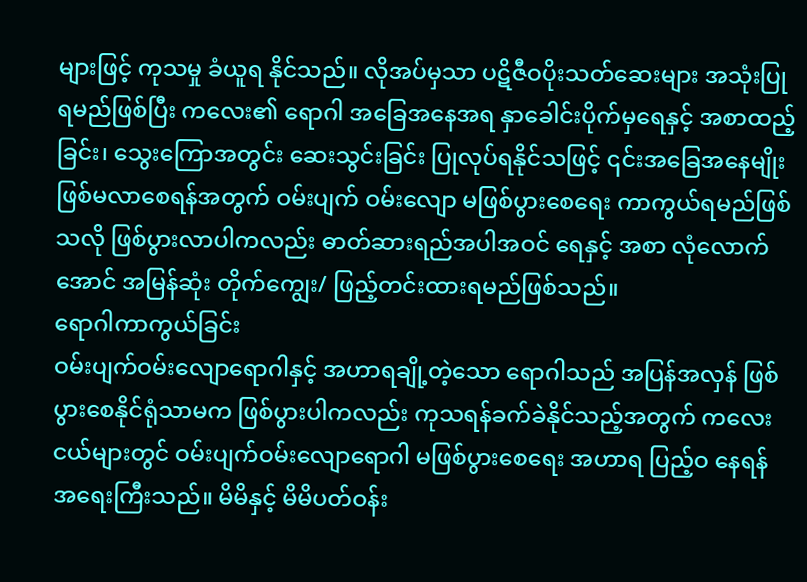များဖြင့် ကုသမှု ခံယူရ နိုင်သည်။ လိုအပ်မှသာ ပဋိဇီဝပိုးသတ်ဆေးများ အသုံးပြုရမည်ဖြစ်ပြီး ကလေး၏ ရောဂါ အခြေအနေအရ နှာခေါင်းပိုက်မှရေနှင့် အစာထည့်ခြင်း၊ သွေးကြောအတွင်း ဆေးသွင်းခြင်း ပြုလုပ်ရနိုင်သဖြင့် ၎င်းအခြေအနေမျိုး ဖြစ်မလာစေရန်အတွက် ဝမ်းပျက် ဝမ်းလျော မဖြစ်ပွားစေရေး ကာကွယ်ရမည်ဖြစ်သလို ဖြစ်ပွားလာပါကလည်း ဓာတ်ဆားရည်အပါအဝင် ရေနှင့် အစာ လုံလောက်အောင် အမြန်ဆုံး တိုက်ကျွေး/ ဖြည့်တင်းထားရမည်ဖြစ်သည်။
ရောဂါကာကွယ်ခြင်း
ဝမ်းပျက်ဝမ်းလျောရောဂါနှင့် အဟာရချို့တဲ့သော ရောဂါသည် အပြန်အလှန် ဖြစ်ပွားစေနိုင်ရုံသာမက ဖြစ်ပွားပါကလည်း ကုသရန်ခက်ခဲနိုင်သည့်အတွက် ကလေး ငယ်များတွင် ဝမ်းပျက်ဝမ်းလျောရောဂါ မဖြစ်ပွားစေရေး အဟာရ ပြည့်ဝ နေရန် အရေးကြီးသည်။ မိမိနှင့် မိမိပတ်ဝန်း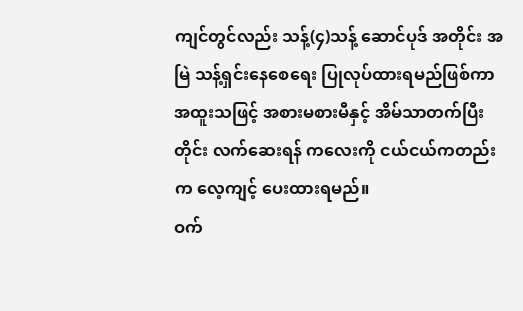ကျင်တွင်လည်း သန့်(၄)သန့် ဆောင်ပုဒ် အတိုင်း အမြဲ သန့်ရှင်းနေစေရေး ပြုလုပ်ထားရမည်ဖြစ်ကာ အထူးသဖြင့် အစားမစားမီနှင့် အိမ်သာတက်ပြီးတိုင်း လက်ဆေးရန် ကလေးကို ငယ်ငယ်ကတည်းက လေ့ကျင့် ပေးထားရမည်။
ဝက်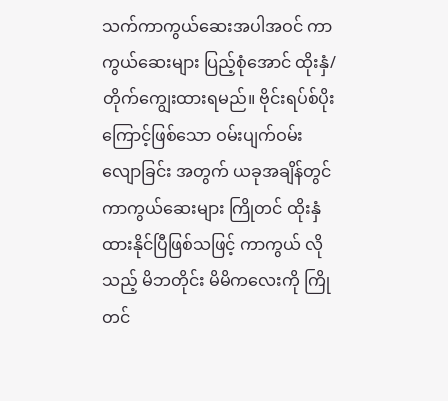သက်ကာကွယ်ဆေးအပါအဝင် ကာကွယ်ဆေးများ ပြည့်စုံအောင် ထိုးနှံ/ တိုက်ကျွေးထားရမည်။ ဗိုင်းရပ်စ်ပိုးကြောင့်ဖြစ်သော ဝမ်းပျက်ဝမ်းလျောခြင်း အတွက် ယခုအချိန်တွင် ကာကွယ်ဆေးများ ကြိုတင် ထိုးနှံထားနိုင်ပြီဖြစ်သဖြင့် ကာကွယ် လိုသည့် မိဘတိုင်း မိမိကလေးကို ကြိုတင်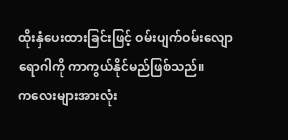ထိုးနှံပေးထားခြင်းဖြင့် ဝမ်းပျက်ဝမ်းလျော ရောဂါကို ကာကွယ်နိုင်မည်ဖြစ်သည်။
ကလေးများအားလုံး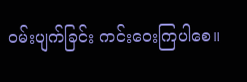ဝမ်းပျက်ခြင်း ကင်းဝေးကြပါစေ။